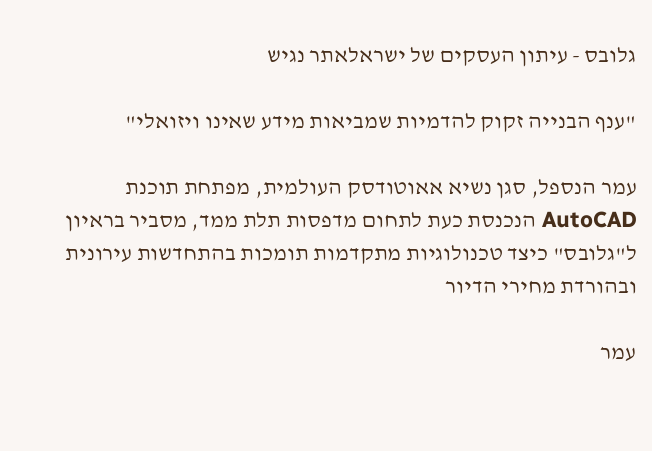גלובס - עיתון העסקים של ישראלאתר נגיש

"ענף הבנייה זקוק להדמיות שמביאות מידע שאינו ויזואלי"

עמר הנספל, סגן נשיא אאוטודסק העולמית, מפתחת תוכנת AutoCAD הנכנסת כעת לתחום מדפסות תלת ממד, מסביר בראיון ל"גלובס" כיצד טכנולוגיות מתקדמות תומכות בהתחדשות עירונית ובהורדת מחירי הדיור

עמר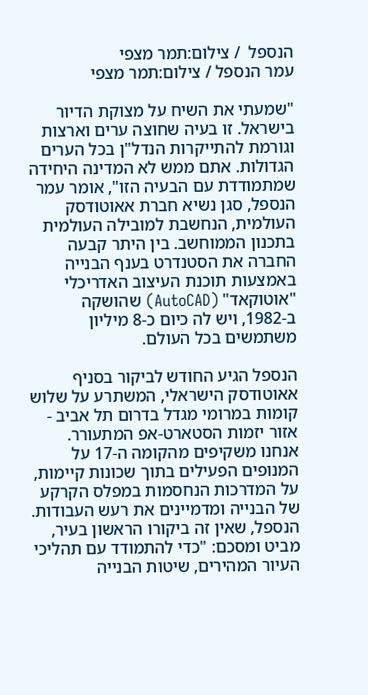הנספל  / צילום:תמר מצפי
עמר הנספל / צילום:תמר מצפי

"שמעתי את השיח על מצוקת הדיור בישראל. זו בעיה שחוצה ערים וארצות וגורמת להתייקרות הנדל"ן בכל הערים הגדולות. אתם ממש לא המדינה היחידה שמתמודדת עם הבעיה הזו", אומר עמר הנספל, סגן נשיא חברת אאוטודסק העולמית, הנחשבת למובילה העולמית בתכנון הממוחשב. בין היתר קבעה החברה את הסטנדרט בענף הבנייה באמצעות תוכנת העיצוב האדריכלי "אוטוקאד" (AutoCAD) שהושקה ב-1982, ויש לה כיום כ-8 מיליון משתמשים בכל העולם.

הנספל הגיע החודש לביקור בסניף אאוטודסק הישראלי, המשתרע על שלוש קומות במרומי מגדל בדרום תל אביב - אזור יזמות הסטארט-אפ המתעורר. אנחנו משקיפים מהקומה ה-17 על המנופים הפעילים בתוך שכונות קיימות, על המדרכות הנחסמות במפלס הקרקע של הבנייה ומדמיינים את רעש העבודות. הנספל, שאין זה ביקורו הראשון בעיר, מביט ומסכם: "כדי להתמודד עם תהליכי העיור המהירים, שיטות הבנייה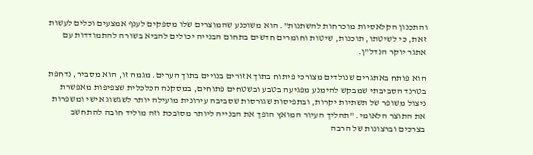והתכנון הקלאסיות מוכרחות להשתנות". הוא משוכנע שהמוצרים שלו מספקים לענף אמצעים וכלים לעשות זאת, כי לשיטתו, תוכנות, שיטות וחומרים חדשים בתחום הבנייה יכולים להביא בשורה להתמודדות עם אתגר יוקר הנדל"ן.

הוא פותח באתגרים שנולדים מצורכי פיתוח בתוך אזורים בנויים בתוך הערים. מגמה זו, הוא מסביר, נדחפת בטרנד הסביבתי שמבקש להימנע מפגיעה בטבע ובשטחים פתוחים, במסקנה הכלכלית שצפיפות מאפשרת ניצול משופר של תשתיות יקרות, ובתפיסות שגורסות שסביבה עירונית מועילה יותר לשגשוג אישי ומשפרות את התוצר הלאומי. "תהליך העיור המואץ הופך את הבנייה ליותר מסובכת וזה מוליד חובה להתחשב בצרכים וברצונות של הרבה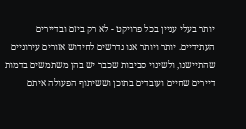יותר בעלי עניין בכל פרויקט - לא רק ביזם ובדיירים העתידיים. יותר ויותר אנו נדרשים לחידוש אזורים עירוניים שהתיישנו, ולשינוי סביבות שכבר יש בהן משתמשים בדמות דיירים שחיים ועובדים בתוכן וששיתוף הפעולה איתם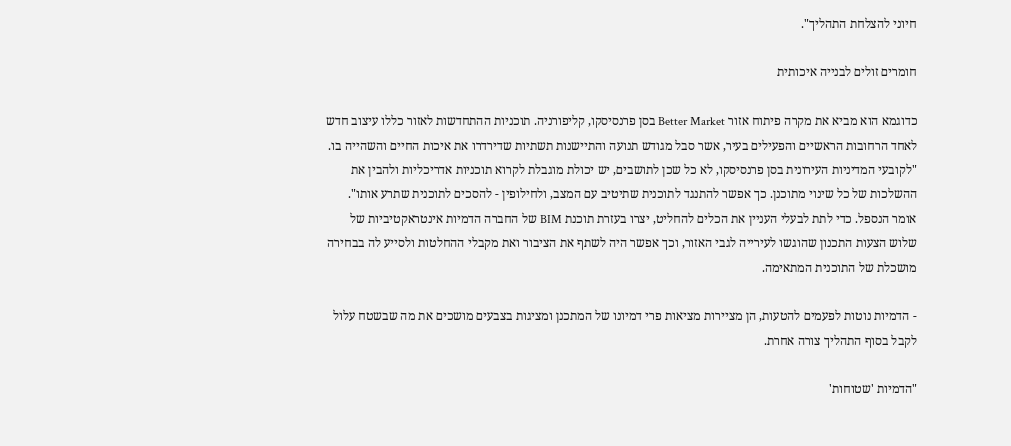חיוני להצלחת התהליך".

חומרים זולים לבנייה איכותית

כדוגמא הוא מביא את מקרה פיתוח אזור Better Market בסן פרנסיסקו, קליפורניה. תוכניות ההתחדשות לאזור כללו עיצוב חדש לאחד הרחובות הראשיים והפעילים בעיר, אשר סבל מגודש תנועה והתיישנות תשתיות שדירדרו את איכות החיים והשהייה בו. "לקובעי המדיניות העירונית בסן פרנסיסקו, לא כל שכן לתושבים, יש יכולת מוגבלת לקרוא תוכניות אדריכליות ולהבין את ההשלכות של כל שינוי מתוכנן. כך אפשר להתנגד לתוכנית שתיטיב עם המצב, ולחילופין - להסכים לתוכנית שתרע אותו". אומר הנספל. כדי לתת לבעלי העניין את הכלים להחליט, יצרו בעזרת תוכנת BIM של החברה הדמיות אינטראקטיביות של שלוש הצעות התכנון שהוגשו לעירייה לגבי האזור, וכך אפשר היה לשתף את הציבור ואת מקבלי ההחלטות ולסייע לה בבחירה מושכלת של התוכנית המתאימה.

- הדמיות נוטות לפעמים להטעות, הן מציירות מציאות פרי דמיונו של המתכנן ומציגות בצבעים מושכים את מה שבשטח עלול לקבל בסוף התהליך צורה אחרת.

"הדמיות 'שטוחות'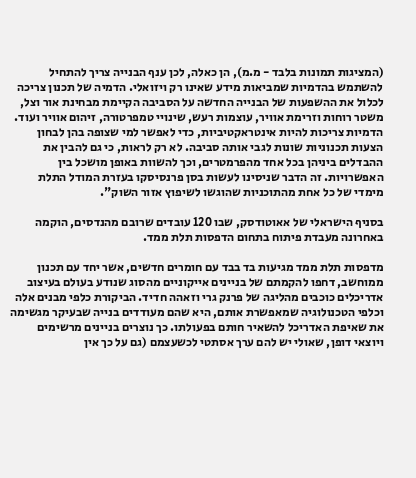(המציגות תמונות בלבד - מ.מ), הן כאלה, לכן ענף הבנייה צריך להתחיל להשתמש בהדמיות שמביאות מידע שאינו רק ויזואלי. הדמיה של תכנון צריכה לכלול את ההשפעות של הבנייה החדשה על הסביבה הקיימת מבחינת אור וצל, משטר רוחות וזרימת אוויר, עוצמות רעש, שינויי טמפרטורה, זיהום אוויר ועוד. הדמיות צריכות להיות אינטראקטיביות, כדי לאפשר למי שצופה בהן לבחון הצעות תכנוניות שונות לגבי אותה סביבה. לא רק לראות, כי גם להבין את ההבדלים ביניהן בכל אחד מהפרמטרים, וכך להשוות באופן מושכל בין האפשרויות. זה הדבר שניסינו לעשות בסן פרנסיסקו בעזרת המודל התלת מימדי של כל אחת מהתוכניות שהוגשו לשיפוץ אזור השוק".

בסניף הישראלי של אאוטודסק, שבו 120 עובדים שרובם מהנדסים, הוקמה באחרונה מעבדת פיתוח בתחום הדפסות תלת ממד.

מדפסות תלת ממד מגיעות בד בבד עם חומרים חדשים, אשר יחד עם תכנון ממוחשב, דחפו להקמתם של בניינים אייקוניים מהסוג שנודע בעולם בעיצוב אדריכלים כוכבים מהליגה של פרנק גרי וזאהה חדיד. הביקורת כלפי מבנים אלה וכלפי הטכנולוגיה שמאפשרת אותם, היא שהם מעודדים בנייה שבעיקר מגשימה את שאיפת האדריכל להשאיר חותם בפעולתו. כך נוצרים בניינים מרשימים ויוצאי דופן, שאולי יש להם ערך אסתטי לכשעצמם (גם על כך אין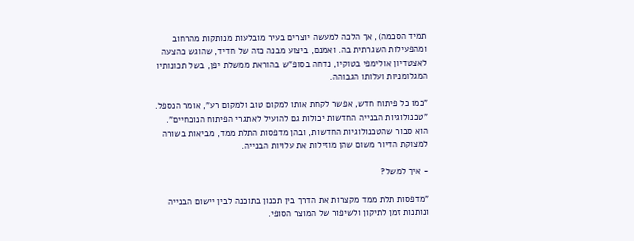תמיד הסכמה), אך הלכה למעשה יוצרים בעיר מובלעות מנותקות מהרחוב ומהפעילות השגרתית בה. ואמנם, ביצוע מבנה כזה של חדיד, שהוגש כהצעה לאצטדיון אולימפי בטוקיו, נדחה בסופ"ש בהוראת ממשלת יפן, בשל תכונותיו המגלומניות ועלותו הגבוהה.

"כמו כל פיתוח חדש, אפשר לקחת אותו למקום טוב ולמקום רע", אומר הנספל. "טכנולוגיות הבנייה החדשות יכולות גם להועיל לאתגרי הפיתוח הנוכחיים". הוא סבור שהטכנולוגיות החדשות, ובהן מדפסות התלת ממד, מביאות בשורה למצוקת הדיור משום שהן מוזילות את עלויות הבנייה.

- איך למשל?

"מדפסות תלת ממד מקצרות את הדרך בין תכנון בתוכנה לבין יישום הבנייה ונותנות זמן לתיקון ולשיפור של המוצר הסופי.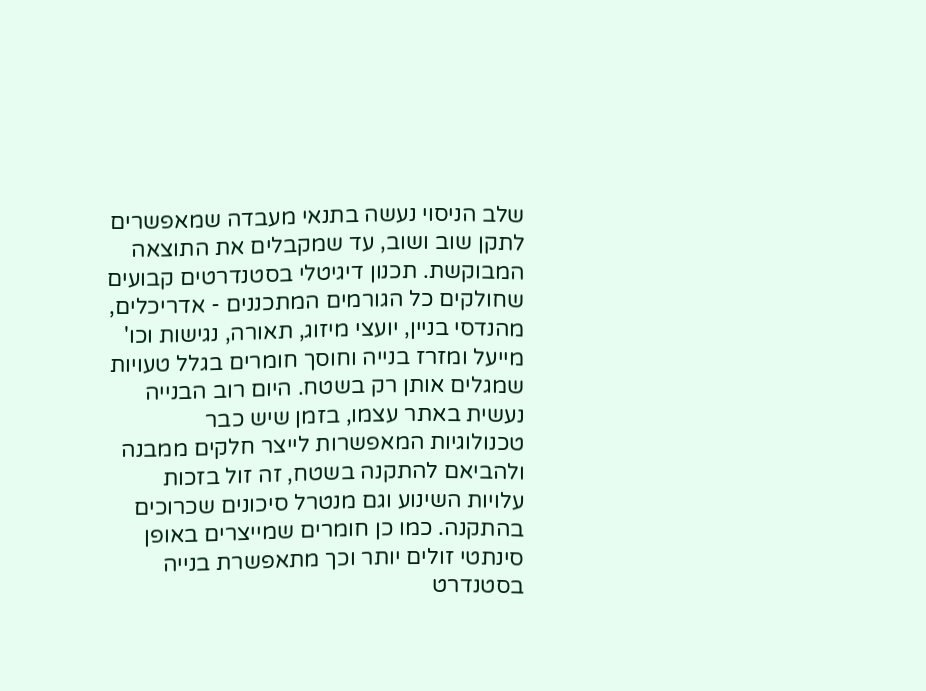שלב הניסוי נעשה בתנאי מעבדה שמאפשרים לתקן שוב ושוב, עד שמקבלים את התוצאה המבוקשת. תכנון דיגיטלי בסטנדרטים קבועים שחולקים כל הגורמים המתכננים - אדריכלים, מהנדסי בניין, יועצי מיזוג, תאורה, נגישות וכו' מייעל ומזרז בנייה וחוסך חומרים בגלל טעויות שמגלים אותן רק בשטח. היום רוב הבנייה נעשית באתר עצמו, בזמן שיש כבר טכנולוגיות המאפשרות לייצר חלקים ממבנה ולהביאם להתקנה בשטח, זה זול בזכות עלויות השינוע וגם מנטרל סיכונים שכרוכים בהתקנה. כמו כן חומרים שמייצרים באופן סינתטי זולים יותר וכך מתאפשרת בנייה בסטנדרט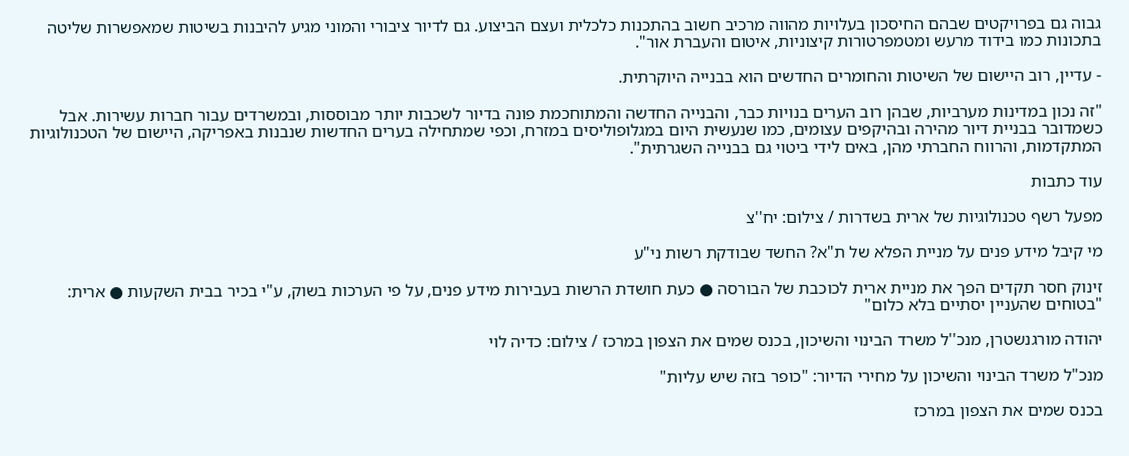גבוה גם בפרויקטים שבהם החיסכון בעלויות מהווה מרכיב חשוב בהתכנות כלכלית ועצם הביצוע. גם לדיור ציבורי והמוני מגיע להיבנות בשיטות שמאפשרות שליטה בתכונות כמו בידוד מרעש ומטמפרטורות קיצוניות, איטום והעברת אור".

- עדיין, רוב היישום של השיטות והחומרים החדשים הוא בבנייה היוקרתית.

"זה נכון במדינות מערביות, שבהן רוב הערים בנויות כבר, והבנייה החדשה והמתוחכמת פונה בדיור לשכבות יותר מבוססות, ובמשרדים עבור חברות עשירות. אבל כשמדובר בבניית דיור מהירה ובהיקפים עצומים, כמו שנעשית היום במגלופוליסים במזרח, וכפי שמתחילה בערים החדשות שנבנות באפריקה, היישום של הטכנולוגיות המתקדמות, והרווח החברתי מהן, באים לידי ביטוי גם בבנייה השגרתית".

עוד כתבות

מפעל רשף טכנולוגיות של ארית בשדרות / צילום: יח''צ

מי קיבל מידע פנים על מניית הפלא של ת"א? החשד שבודקת רשות ני"ע

זינוק חסר תקדים הפך את מניית ארית לכוכבת של הבורסה ● כעת חושדת הרשות בעבירות מידע פנים, על פי הערכות בשוק, ע"י בכיר בבית השקעות ● ארית: "בטוחים שהעניין יסתיים בלא כלום"

יהודה מורגנשטרן, מנכ''ל משרד הבינוי והשיכון, בכנס שמים את הצפון במרכז / צילום: כדיה לוי

מנכ"ל משרד הבינוי והשיכון על מחירי הדיור: "כופר בזה שיש עליות"

בכנס שמים את הצפון במרכז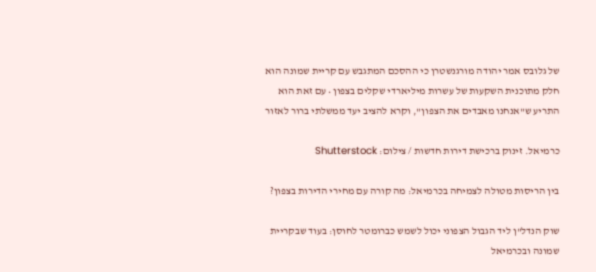של גלובס אמר יהודה מורגנשטרן כי ההסכם המתגבש עם קריית שמונה הוא חלק מתוכנית השקעות של עשרות מיליארדי שקלים בצפון • עם זאת הוא התריע ש"אנחנו מאבדים את הצפון", וקרא להציב יעד ממשלתי ברור לאזור

כרמיאל. זינוק ברכישת דירות חדשות / צילום: Shutterstock

בין הריסות מטולה לצמיחה בכרמיאל: מה קורה עם מחירי הדירות בצפון?

שוק הנדל"ן ליד הגבול הצפוני יכול לשמש כברומטר לחוסן: בעוד שבקריית שמונה ובכרמיאל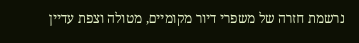נרשמת חזרה של משפרי דיור מקומיים, מטולה וצפת עדיין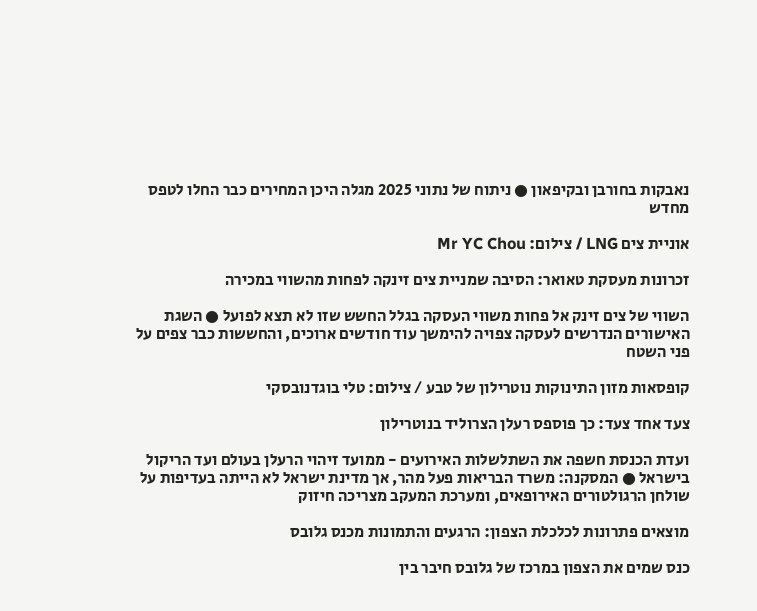נאבקות בחורבן ובקיפאון ● ניתוח של נתוני 2025 מגלה היכן המחירים כבר החלו לטפס מחדש

אוניית צים LNG / צילום: Mr YC Chou

זכרונות מעסקת טאואר: הסיבה שמניית צים זינקה לפחות מהשווי במכירה

השווי של צים זינק אל פחות משווי העסקה בגלל החשש שזו לא תצא לפועל ● השגת האישורים הנדרשים לעסקה צפויה להימשך עוד חודשים ארוכים, והחששות כבר צפים על פני השטח

קופסאות מזון התינוקות נוטרילון של טבע / צילום: טלי בוגדנובסקי

צעד אחד צעד: כך פוספס רעלן הצרוליד בנוטרילון

ועדת הכנסת חשפה את השתלשלות האירועים - ממועד זיהוי הרעלן בעולם ועד הריקול בישראל ● המסקנה: משרד הבריאות פעל מהר, אך מדינת ישראל לא הייתה בעדיפות על שולחן הרגולטורים האירופאים, ומערכת המעקב מצריכה חיזוק

מוצאים פתרונות לכלכלת הצפון: הרגעים והתמונות מכנס גלובס

כנס שמים את הצפון במרכז של גלובס חיבר בין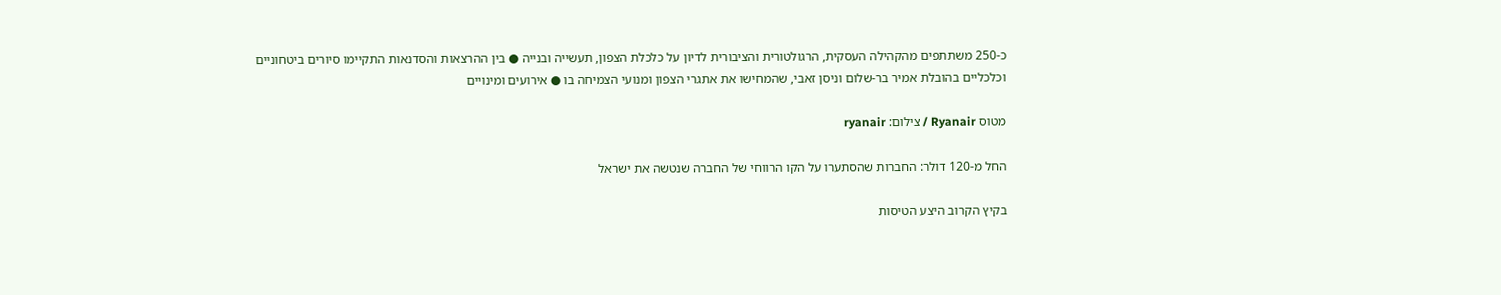כ-250 משתתפים מהקהילה העסקית, הרגולטורית והציבורית לדיון על כלכלת הצפון, תעשייה ובנייה ● בין ההרצאות והסדנאות התקיימו סיורים ביטחוניים וכלכליים בהובלת אמיר בר-שלום וניסן זאבי, שהמחישו את אתגרי הצפון ומנועי הצמיחה בו ● אירועים ומינויים

מטוס Ryanair / צילום: ryanair

החל מ-120 דולר: החברות שהסתערו על הקו הרווחי של החברה שנטשה את ישראל

בקיץ הקרוב היצע הטיסות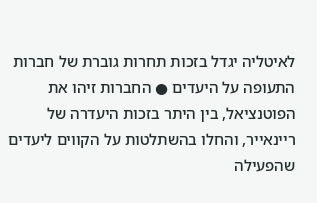לאיטליה יגדל בזכות תחרות גוברת של חברות התעופה על היעדים ● החברות זיהו את הפוטנציאל, בין היתר בזכות היעדרה של ריינאייר, והחלו בהשתלטות על הקווים ליעדים שהפעילה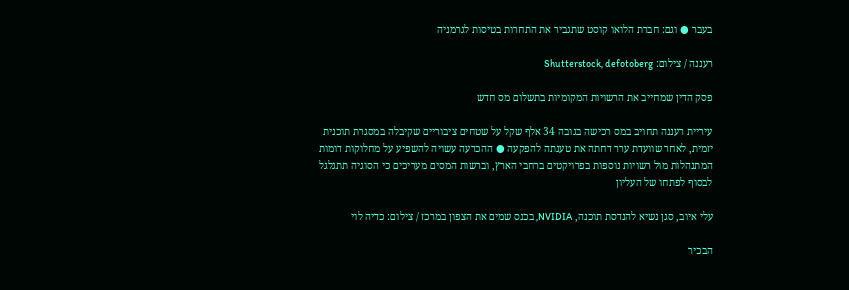בעבר ● וגם: חברת הלואו קוסט שתגביר את התחרות בטיסות לגרמניה

רעננה / צילום: Shutterstock, defotoberg

פסק הדין שמחייב את הרשויות המקומיות בתשלום מס חדש

עיריית רעננה תחויב במס רכישה בגובה 34 אלף שקל על שטחים ציבוריים שקיבלה במסגרת תוכנית יזמית, לאחר שוועדת ערר דחתה את טענתה להפקעה ● ההכרעה עשויה להשפיע על מחלוקות דומות המתנהלות מול רשויות נוספות בפרויקטים ברחבי הארץ, וברשות המסים מעריכים כי הסוגיה תתגלגל לבסוף לפתחו של העליון

עלי איוב, סגן נשיא להנדסת תוכנה, NVIDIA, בכנס שמים את הצפון במרכז / צילום: כדיה לוי

הבכיר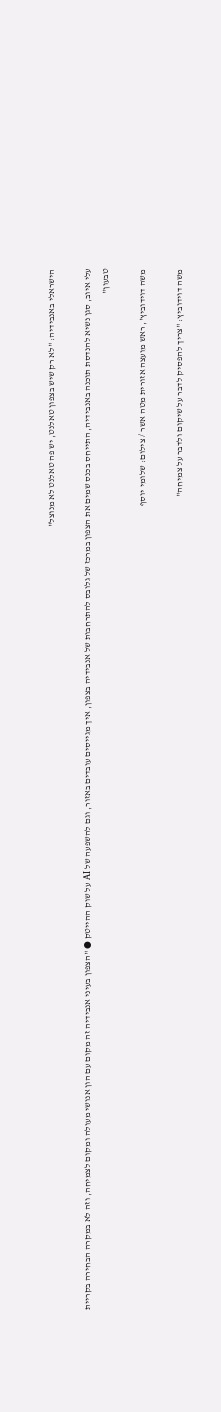הישראלי באנבידיה: "לא רק שיש בצפון טאלנט, יש פה טאלנט לא מנוצל"

עלי איוב, סגן נשיא להנדסת תוכנה באנבידיה, התייחס בכנס שמים את הצפון במרכז של גלובס להתרחבות של אנבידיה בצפון, איך מגייסים עובדים באזור, וגם להשפעה של AI על שוק ההייטק ● "הצפון בעיני אנבידיה זה מקום עם הון אנושי מעולה ומקום לצמיחה, וזה לא במקרה הבחירה בקריית טבעון"

משה דוידוביץ', ראש מועצה אזורית מטה אשר / צילום: שלומי יוסף

משה דוידוביץ: "צריך להפסיק לדבר על שיקום ולדבר על צמיחה"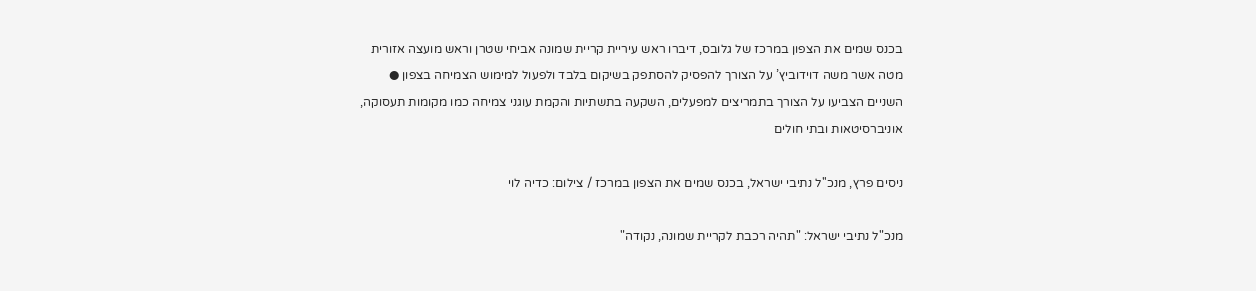בכנס שמים את הצפון במרכז של גלובס, דיברו ראש עיריית קריית שמונה אביחי שטרן וראש מועצה אזורית מטה אשר משה דוידוביץ’ על הצורך להפסיק להסתפק בשיקום בלבד ולפעול למימוש הצמיחה בצפון ● השניים הצביעו על הצורך בתמריצים למפעלים, השקעה בתשתיות והקמת עוגני צמיחה כמו מקומות תעסוקה, אוניברסיטאות ובתי חולים

ניסים פרץ, מנכ''ל נתיבי ישראל, בכנס שמים את הצפון במרכז / צילום: כדיה לוי

מנכ"ל נתיבי ישראל: "תהיה רכבת לקריית שמונה, נקודה"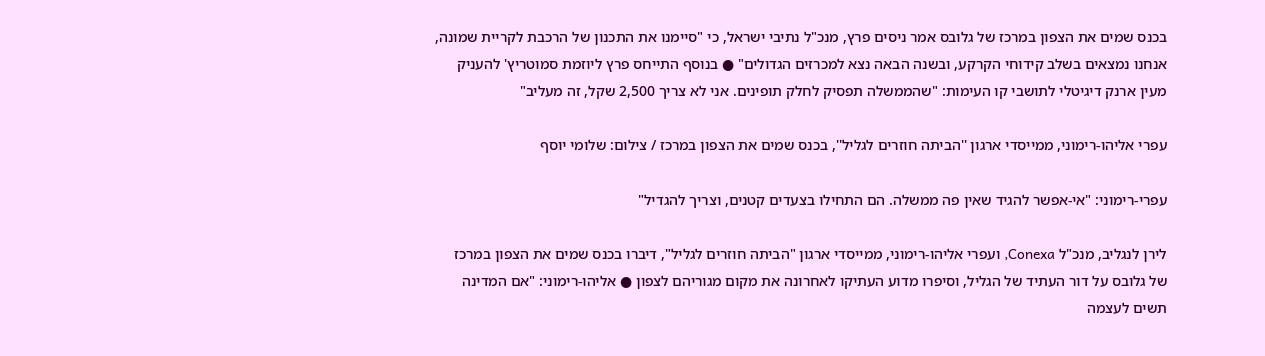בכנס שמים את הצפון במרכז של גלובס אמר ניסים פרץ, מנכ"ל נתיבי ישראל, כי "סיימנו את התכנון של הרכבת לקריית שמונה, אנחנו נמצאים בשלב קידוחי הקרקע, ובשנה הבאה נצא למכרזים הגדולים" ● בנוסף התייחס פרץ ליוזמת סמוטריץ' להעניק מעין ארנק דיגיטלי לתושבי קו העימות: "שהממשלה תפסיק לחלק תופינים. אני לא צריך 2,500 שקל, זה מעליב"

עפרי אליהו-רימוני, ממייסדי ארגון ''הביתה חוזרים לגליל'', בכנס שמים את הצפון במרכז / צילום: שלומי יוסף

עפרי-רימוני: "אי-אפשר להגיד שאין פה ממשלה. הם התחילו בצעדים קטנים, וצריך להגדיל"

לירן לנגליב, מנכ"ל Conexa, ועפרי אליהו-רימוני, ממייסדי ארגון "הביתה חוזרים לגליל", דיברו בכנס שמים את הצפון במרכז של גלובס על דור העתיד של הגליל, וסיפרו מדוע העתיקו לאחרונה את מקום מגוריהם לצפון ● אליהו-רימוני: "אם המדינה תשים לעצמה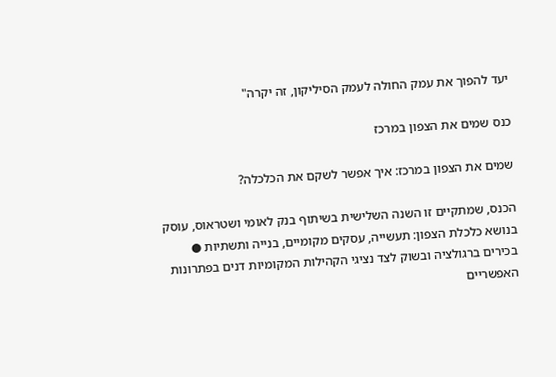יעד להפוך את עמק החולה לעמק הסיליקון, זה יקרה"

כנס שמים את הצפון במרכז

שמים את הצפון במרכז: איך אפשר לשקם את הכלכלה?

הכנס, שמתקיים זו השנה השלישית בשיתוף בנק לאומי ושטראוס, עוסק בנושא כלכלת הצפון: תעשייה, עסקים מקומיים, בנייה ותשתיות ● בכירים ברגולציה ובשוק לצד נציגי הקהילות המקומיות דנים בפתרונות האפשריים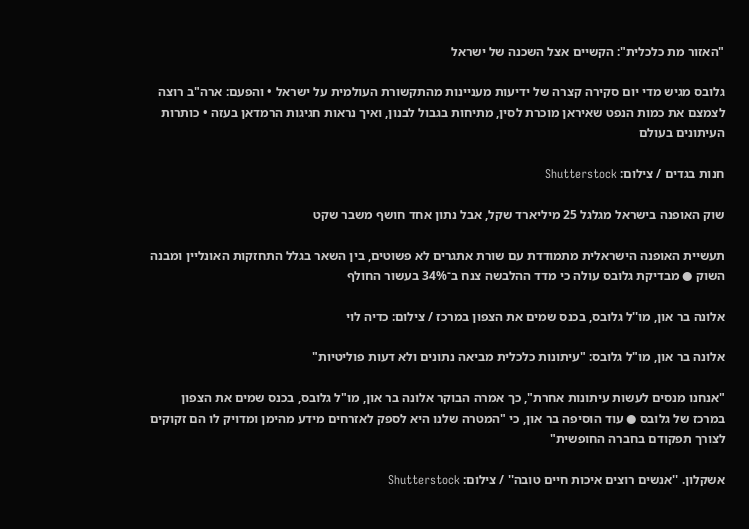"האזור מת כלכלית": הקשיים אצל השכנה של ישראל

גלובס מגיש מדי יום סקירה קצרה של ידיעות מעניינות מהתקשורת העולמית על ישראל • והפעם: ארה"ב רוצה לצמצם את כמות הנפט שאיראן מוכרת לסין, מתיחות בגבול לבנון, ואיך נראות חגיגות הרמדאן בעזה • כותרות העיתונים בעולם

חנות בגדים / צילום: Shutterstock

שוק האופנה בישראל מגלגל 25 מיליארד שקל, אבל נתון אחד חושף משבר שקט

תעשיית האופנה הישראלית מתמודדת עם שורת אתגרים לא פשוטים, בין השאר בגלל התחזקות האונליין ומבנה השוק ● מבדיקת גלובס עולה כי מדד ההלבשה צנח ב־34% בעשור החולף

אלונה בר און, מו''ל גלובס, בכנס שמים את הצפון במרכז / צילום: כדיה לוי

אלונה בר און, מו"ל גלובס: "עיתונות כלכלית מביאה נתונים ולא דעות פוליטיות"

"אנחנו מנסים לעשות עיתונות אחרת", כך אמרה הבוקר אלונה בר און, מו"ל גלובס, בכנס שמים את הצפון במרכז של גלובס ● עוד הוסיפה בר און, כי "המטרה שלנו היא לספק לאזרחים מידע מהימן ומדויק לו הם זקוקים לצורך תפקודם בחברה החופשית"

אשקלון. ''אנשים רוצים איכות חיים טובה'' / צילום: Shutterstock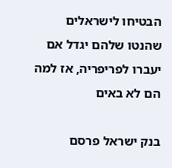הבטיחו לישראלים שהנטו שלהם יגדל אם יעברו לפריפריה, אז למה הם לא באים

בנק ישראל פרסם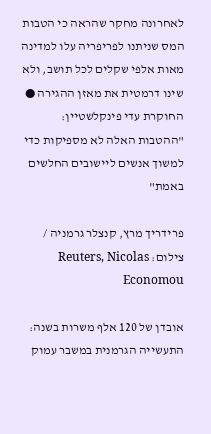לאחרונה מחקר שהראה כי הטבות המס שניתנו לפריפריה עלו למדינה מאות אלפי שקלים לכל תושב, ולא שינו דרמטית את מאזן ההגירה ● החוקרת עדי פינקלשטיין: "ההטבות האלה לא מספיקות כדי למשוך אנשים ליישובים החלשים באמת"

פרידריך מרץ, קנצלר גרמניה / צילום: Reuters, Nicolas Economou

אובדן של 120 אלף משרות בשנה: התעשייה הגרמנית במשבר עמוק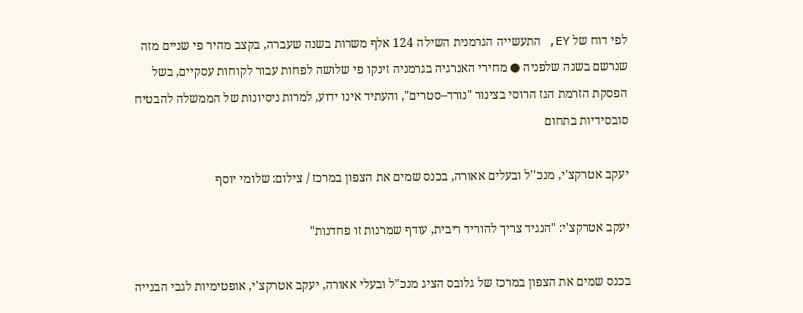לפי דוח של EY, התעשייה הגרמנית השילה 124 אלף משרות בשנה שעברה, בקצב מהיר פי שניים מזה שנרשם בשנה שלפניה ● מחירי האנרגיה בגרמניה זינקו פי שלושה לפחות עבור לקוחות עסקיים, בשל הפסקת הזרמת הגז הרוסי בצינור "נורד–סטרים", והעתיד אינו ידוע, למרות ניסיונות של הממשלה להבטיח סובסידיות בתחום

יעקב אטרקצ'י, מנכ''ל ובעלים אאורה, בכנס שמים את הצפון במרכז / צילום: שלומי יוסף

יעקב אטרקצ'י: "הנגיד צריך להוריד ריבית, עודף שמרנות זו פחדנות"

בכנס שמים את הצפון במרכז של גלובס הציג מנכ"ל ובעלי אאורה, יעקב אטרקצ'י, אופטימיות לגבי הבנייה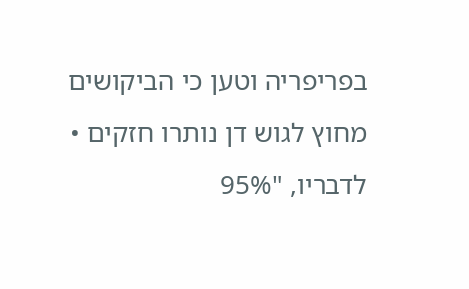בפריפריה וטען כי הביקושים מחוץ לגוש דן נותרו חזקים • לדבריו, "95%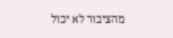מהציבור לא יכול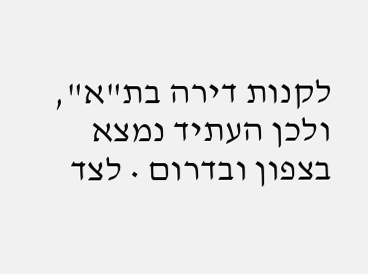לקנות דירה בת"א", ולכן העתיד נמצא בצפון ובדרום • לצד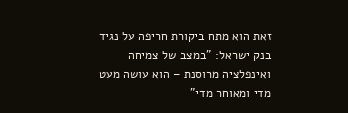זאת הוא מתח ביקורת חריפה על נגיד בנק ישראל: "במצב של צמיחה ואינפלציה מרוסנת – הוא עושה מעט מדי ומאוחר מדי"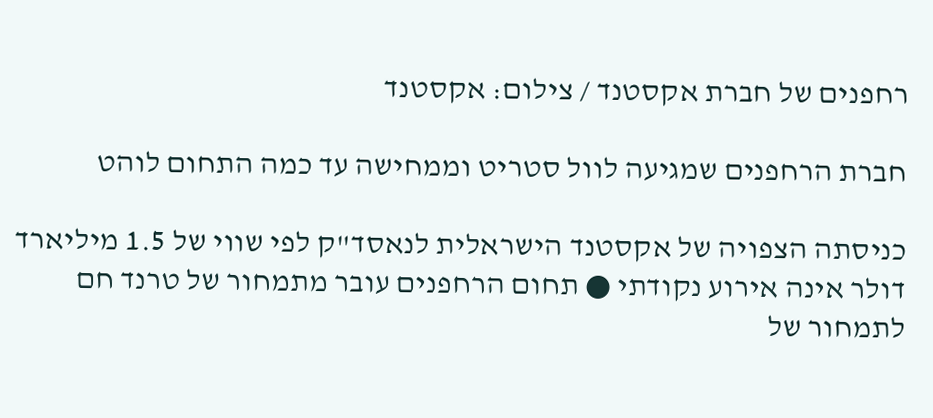רחפנים של חברת אקסטנד / צילום: אקסטנד

חברת הרחפנים שמגיעה לוול סטריט וממחישה עד כמה התחום לוהט

כניסתה הצפויה של אקסטנד הישראלית לנאסד"ק לפי שווי של 1.5 מיליארד דולר אינה אירוע נקודתי ● תחום הרחפנים עובר מתמחור של טרנד חם לתמחור של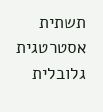תשתית אסטרטגית גלובלית